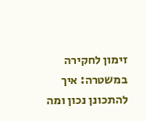זימון לחקירה במשטרה: איך להתכונן נכון ומה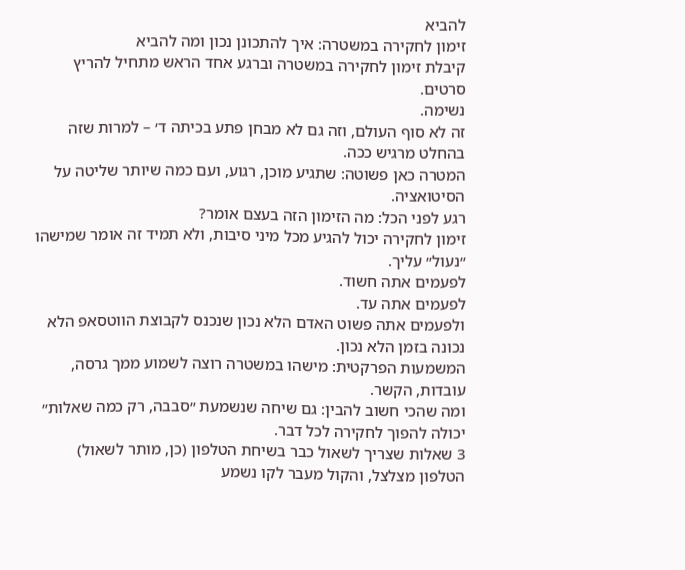להביא
זימון לחקירה במשטרה: איך להתכונן נכון ומה להביא
קיבלת זימון לחקירה במשטרה וברגע אחד הראש מתחיל להריץ סרטים.
נשימה.
זה לא סוף העולם, וזה גם לא מבחן פתע בכיתה ד׳ – למרות שזה בהחלט מרגיש ככה.
המטרה כאן פשוטה: שתגיע מוכן, רגוע, ועם כמה שיותר שליטה על הסיטואציה.
רגע לפני הכל: מה הזימון הזה בעצם אומר?
זימון לחקירה יכול להגיע מכל מיני סיבות, ולא תמיד זה אומר שמישהו ״נעול״ עליך.
לפעמים אתה חשוד.
לפעמים אתה עד.
ולפעמים אתה פשוט האדם הלא נכון שנכנס לקבוצת הווטסאפ הלא נכונה בזמן הלא נכון.
המשמעות הפרקטית: מישהו במשטרה רוצה לשמוע ממך גרסה, עובדות, הקשר.
ומה שהכי חשוב להבין: גם שיחה שנשמעת ״סבבה, רק כמה שאלות״ יכולה להפוך לחקירה לכל דבר.
3 שאלות שצריך לשאול כבר בשיחת הטלפון (כן, מותר לשאול)
הטלפון מצלצל, והקול מעבר לקו נשמע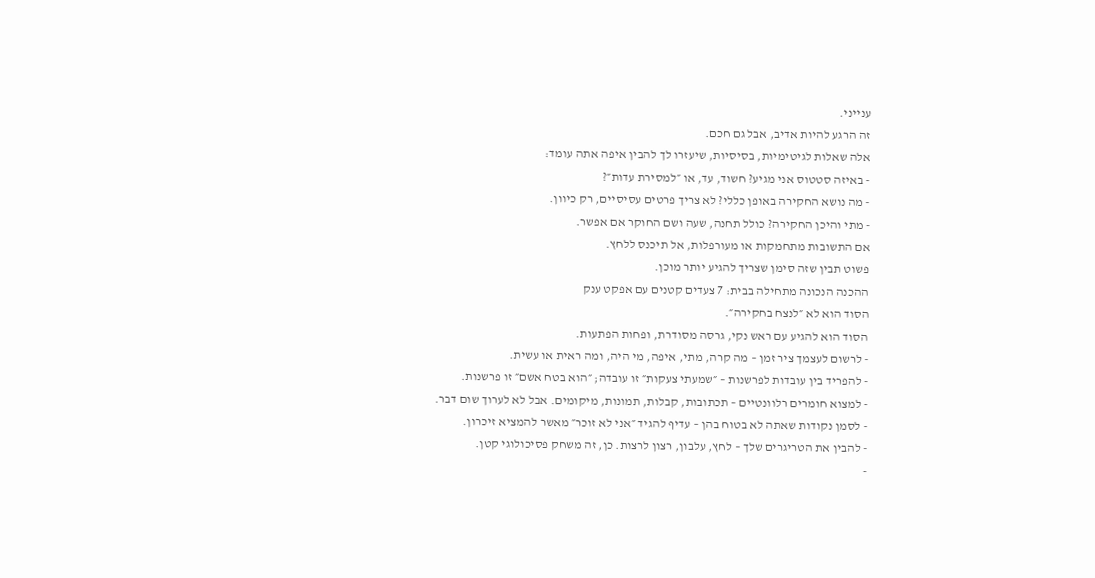ענייני.
זה הרגע להיות אדיב, אבל גם חכם.
אלה שאלות לגיטימיות, בסיסיות, שיעזרו לך להבין איפה אתה עומד:
- באיזה סטטוס אני מגיע? חשוד, עד, או ״למסירת עדות״?
- מה נושא החקירה באופן כללי? לא צריך פרטים עסיסיים, רק כיוון.
- מתי והיכן החקירה? כולל תחנה, שעה ושם החוקר אם אפשר.
אם התשובות מתחמקות או מעורפלות, אל תיכנס ללחץ.
פשוט תבין שזה סימן שצריך להגיע יותר מוכן.
ההכנה הנכונה מתחילה בבית: 7 צעדים קטנים עם אפקט ענק
הסוד הוא לא ״לנצח בחקירה״.
הסוד הוא להגיע עם ראש נקי, גרסה מסודרת, ופחות הפתעות.
- לרשום לעצמך ציר זמן – מה קרה, מתי, איפה, מי היה, ומה ראית או עשית.
- להפריד בין עובדות לפרשנות – ״שמעתי צעקות״ זו עובדה; ״הוא בטח אשם״ זו פרשנות.
- למצוא חומרים רלוונטיים – תכתובות, קבלות, תמונות, מיקומים. אבל לא לערוך שום דבר.
- לסמן נקודות שאתה לא בטוח בהן – עדיף להגיד ״אני לא זוכר״ מאשר להמציא זיכרון.
- להבין את הטריגרים שלך – לחץ, עלבון, רצון לרצות. כן, זה משחק פסיכולוגי קטן.
-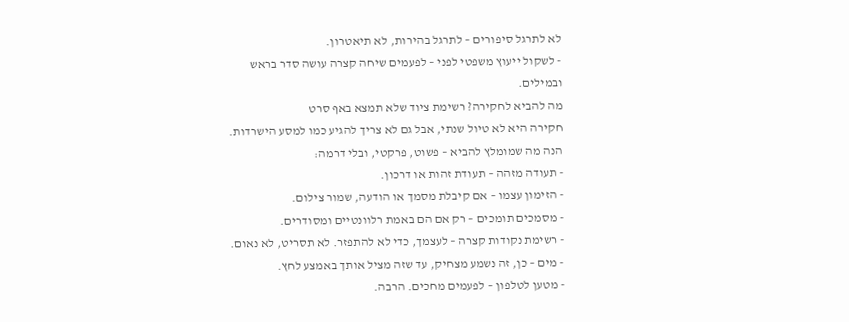לא לתרגל סיפורים – לתרגל בהירות, לא תיאטרון.
- לשקול ייעוץ משפטי לפני – לפעמים שיחה קצרה עושה סדר בראש ובמילים.
מה להביא לחקירה? רשימת ציוד שלא תמצא באף סרט
חקירה היא לא טיול שנתי, אבל גם לא צריך להגיע כמו למסע הישרדות.
הנה מה שמומלץ להביא – פשוט, פרקטי, ובלי דרמה:
- תעודה מזהה – תעודת זהות או דרכון.
- הזימון עצמו – אם קיבלת מסמך או הודעה, שמור צילום.
- מסמכים תומכים – רק אם הם באמת רלוונטיים ומסודרים.
- רשימת נקודות קצרה – לעצמך, כדי לא להתפזר. לא תסריט, לא נאום.
- מים – כן, זה נשמע מצחיק, עד שזה מציל אותך באמצע לחץ.
- מטען לטלפון – לפעמים מחכים. הרבה.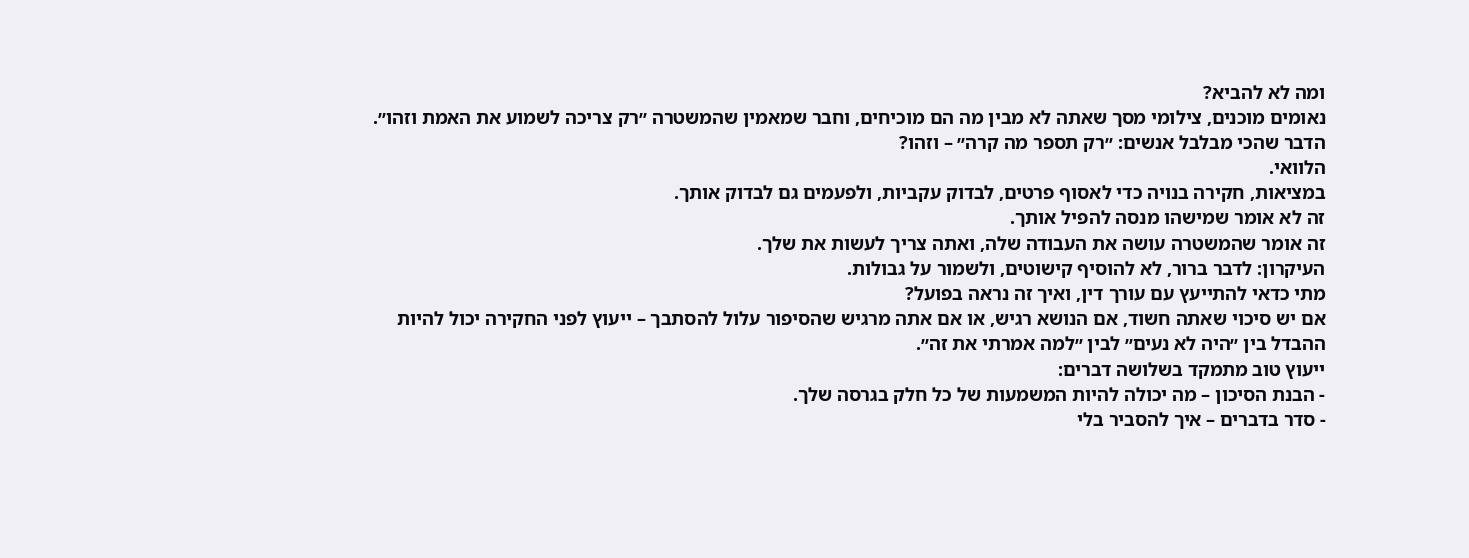ומה לא להביא?
נאומים מוכנים, צילומי מסך שאתה לא מבין מה הם מוכיחים, וחבר שמאמין שהמשטרה ״רק צריכה לשמוע את האמת וזהו״.
הדבר שהכי מבלבל אנשים: ״רק תספר מה קרה״ – וזהו?
הלוואי.
במציאות, חקירה בנויה כדי לאסוף פרטים, לבדוק עקביות, ולפעמים גם לבדוק אותך.
זה לא אומר שמישהו מנסה להפיל אותך.
זה אומר שהמשטרה עושה את העבודה שלה, ואתה צריך לעשות את שלך.
העיקרון: לדבר ברור, לא להוסיף קישוטים, ולשמור על גבולות.
מתי כדאי להתייעץ עם עורך דין, ואיך זה נראה בפועל?
אם יש סיכוי שאתה חשוד, אם הנושא רגיש, או אם אתה מרגיש שהסיפור עלול להסתבך – ייעוץ לפני החקירה יכול להיות ההבדל בין ״היה לא נעים״ לבין ״למה אמרתי את זה״.
ייעוץ טוב מתמקד בשלושה דברים:
- הבנת הסיכון – מה יכולה להיות המשמעות של כל חלק בגרסה שלך.
- סדר בדברים – איך להסביר בלי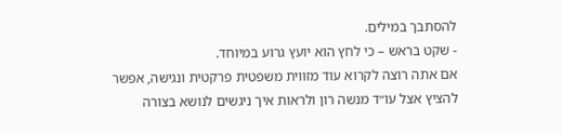להסתבך במילים.
- שקט בראש – כי לחץ הוא יועץ גרוע במיוחד.
אם אתה רוצה לקרוא עוד מזווית משפטית פרקטית ונגישה, אפשר להציץ אצל עו״ד מנשה רון ולראות איך ניגשים לנושא בצורה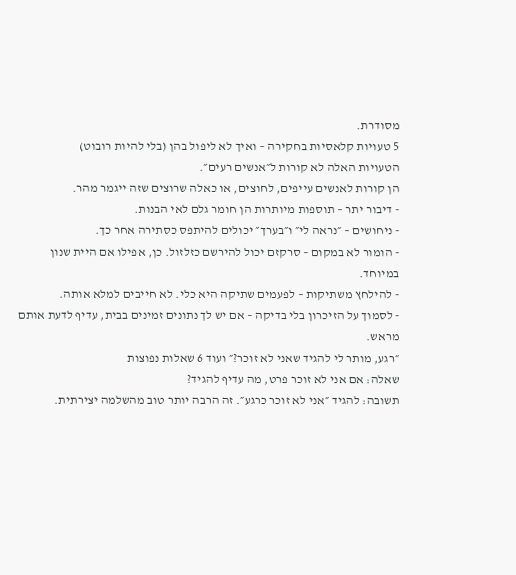מסודרת.
5 טעויות קלאסיות בחקירה – ואיך לא ליפול בהן (בלי להיות רובוט)
הטעויות האלה לא קורות ל״אנשים רעים״.
הן קורות לאנשים עייפים, לחוצים, או כאלה שרוצים שזה ייגמר מהר.
- דיבור יתר – תוספות מיותרות הן חומר גלם לאי הבנות.
- ניחושים – ״נראה לי״ ו״בערך״ יכולים להיתפס כסתירה אחר כך.
- הומור לא במקום – סרקזם יכול להירשם כזלזול. כן, אפילו אם היית שנון במיוחד.
- להילחץ משתיקות – לפעמים שתיקה היא כלי. לא חייבים למלא אותה.
- לסמוך על הזיכרון בלי בדיקה – אם יש לך נתונים זמינים בבית, עדיף לדעת אותם מראש.
״רגע, מותר לי להגיד שאני לא זוכר?״ ועוד 6 שאלות נפוצות
שאלה: אם אני לא זוכר פרט, מה עדיף להגיד?
תשובה: להגיד ״אני לא זוכר כרגע״. זה הרבה יותר טוב מהשלמה יצירתית.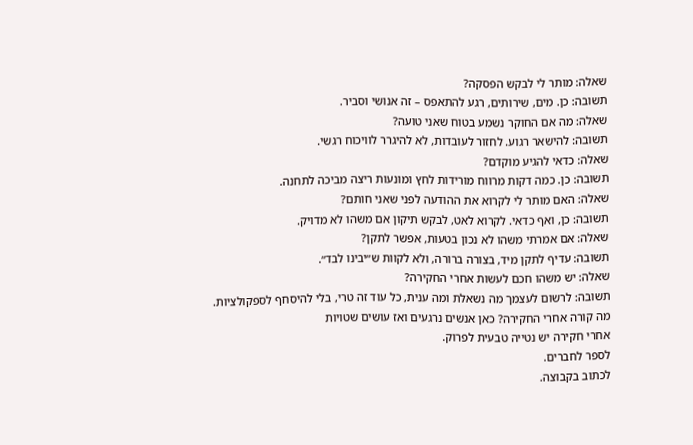שאלה: מותר לי לבקש הפסקה?
תשובה: כן. מים, שירותים, רגע להתאפס – זה אנושי וסביר.
שאלה: מה אם החוקר נשמע בטוח שאני טועה?
תשובה: להישאר רגוע. לחזור לעובדות, לא להיגרר לוויכוח רגשי.
שאלה: כדאי להגיע מוקדם?
תשובה: כן. כמה דקות מרווח מורידות לחץ ומונעות ריצה מביכה לתחנה.
שאלה: האם מותר לי לקרוא את ההודעה לפני שאני חותם?
תשובה: כן, ואף כדאי. לקרוא לאט, לבקש תיקון אם משהו לא מדויק.
שאלה: אם אמרתי משהו לא נכון בטעות, אפשר לתקן?
תשובה: עדיף לתקן מיד, בצורה ברורה, ולא לקוות ש״יבינו לבד״.
שאלה: יש משהו חכם לעשות אחרי החקירה?
תשובה: לרשום לעצמך מה נשאלת ומה ענית, כל עוד זה טרי, בלי להיסחף לספקולציות.
מה קורה אחרי החקירה? כאן אנשים נרגעים ואז עושים שטויות
אחרי חקירה יש נטייה טבעית לפרוק.
לספר לחברים.
לכתוב בקבוצה.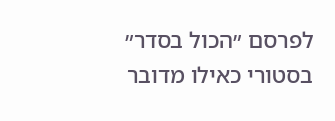לפרסם ״הכול בסדר״ בסטורי כאילו מדובר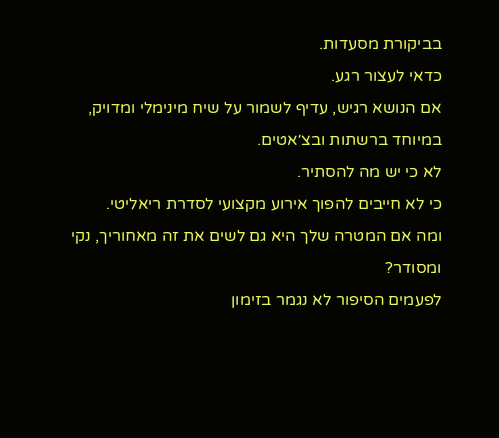בביקורת מסעדות.
כדאי לעצור רגע.
אם הנושא רגיש, עדיף לשמור על שיח מינימלי ומדויק, במיוחד ברשתות ובצ׳אטים.
לא כי יש מה להסתיר.
כי לא חייבים להפוך אירוע מקצועי לסדרת ריאליטי.
ומה אם המטרה שלך היא גם לשים את זה מאחוריך, נקי ומסודר?
לפעמים הסיפור לא נגמר בזימון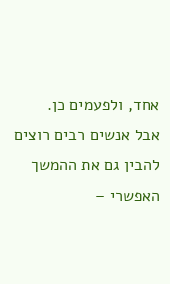אחד, ולפעמים כן.
אבל אנשים רבים רוצים להבין גם את ההמשך האפשרי –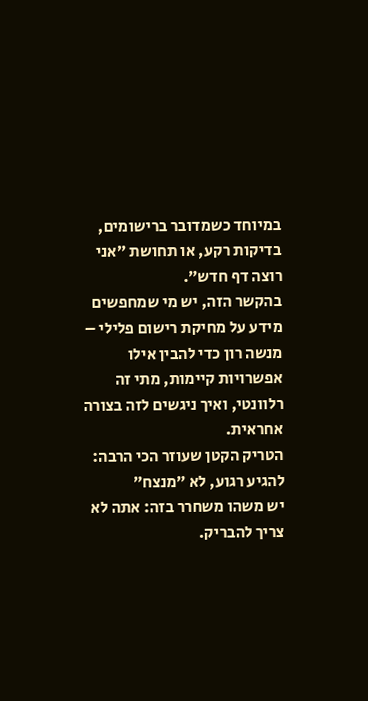במיוחד כשמדובר ברישומים, בדיקות רקע, או תחושת ״אני רוצה דף חדש״.
בהקשר הזה, יש מי שמחפשים מידע על מחיקת רישום פלילי – מנשה רון כדי להבין אילו אפשרויות קיימות, מתי זה רלוונטי, ואיך ניגשים לזה בצורה אחראית.
הטריק הקטן שעוזר הכי הרבה: להגיע רגוע, לא ״מנצח״
יש משהו משחרר בזה: אתה לא צריך להבריק.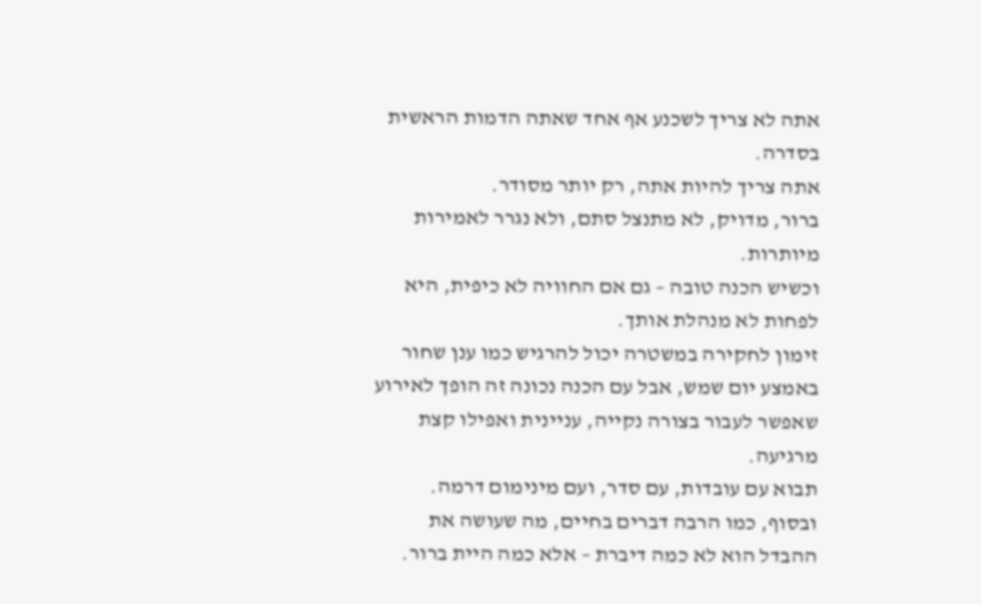אתה לא צריך לשכנע אף אחד שאתה הדמות הראשית בסדרה.
אתה צריך להיות אתה, רק יותר מסודר.
ברור, מדויק, לא מתנצל סתם, ולא נגרר לאמירות מיותרות.
וכשיש הכנה טובה – גם אם החוויה לא כיפית, היא לפחות לא מנהלת אותך.
זימון לחקירה במשטרה יכול להרגיש כמו ענן שחור באמצע יום שמש, אבל עם הכנה נכונה זה הופך לאירוע שאפשר לעבור בצורה נקייה, עניינית ואפילו קצת מרגיעה.
תבוא עם עובדות, עם סדר, ועם מינימום דרמה.
ובסוף, כמו הרבה דברים בחיים, מה שעושה את ההבדל הוא לא כמה דיברת – אלא כמה היית ברור.